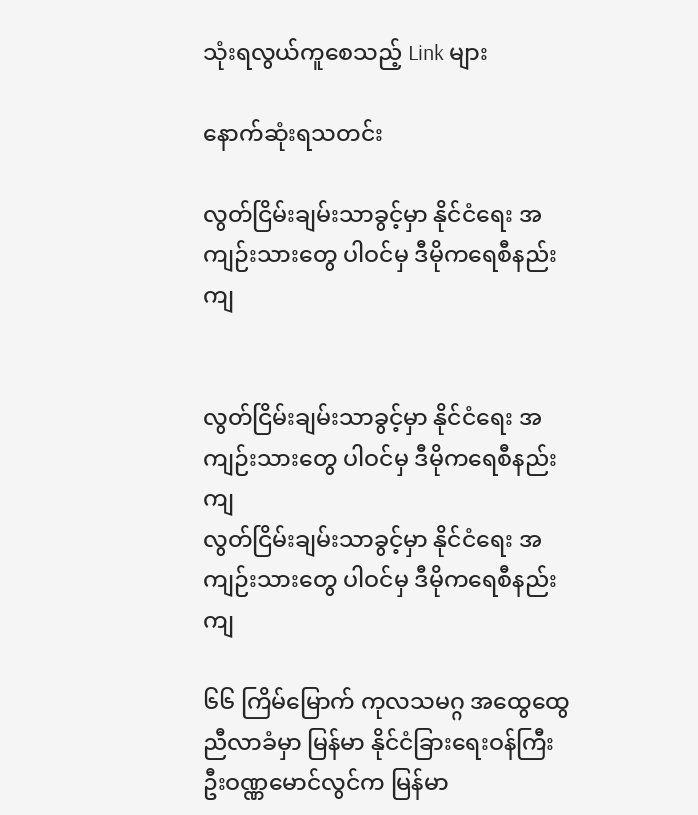သုံးရလွယ်ကူစေသည့် Link များ

နောက်ဆုံးရသတင်း

လွတ်ငြိမ်းချမ်းသာခွင့်မှာ နိုင်ငံရေး အကျဉ်းသားတွေ ပါဝင်မှ ဒီမိုကရေစီနည်းကျ


လွတ်ငြိမ်းချမ်းသာခွင့်မှာ နိုင်ငံရေး အကျဉ်းသားတွေ ပါဝင်မှ ဒီမိုကရေစီနည်းကျ
လွတ်ငြိမ်းချမ်းသာခွင့်မှာ နိုင်ငံရေး အကျဉ်းသားတွေ ပါဝင်မှ ဒီမိုကရေစီနည်းကျ

၆၆ ကြိမ်မြောက် ကုလသမဂ္ဂ အထွေထွေ ညီလာခံမှာ မြန်မာ နိုင်ငံခြားရေးဝန်ကြီး ဦးဝဏ္ဏမောင်လွင်က မြန်မာ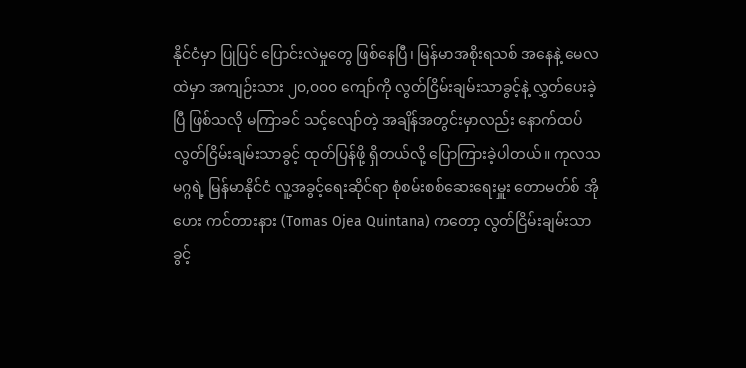နိုင်ငံမှာ ပြုပြင် ပြောင်းလဲမှုတွေ ဖြစ်နေပြီ၊ မြန်မာအစိုးရသစ် အနေနဲ့ မေလထဲမှာ အကျဉ်းသား ၂၀,၀၀၀ ကျော်ကို လွတ်ငြိမ်းချမ်းသာခွင့်နဲ့ လွှတ်ပေးခဲ့ပြီ ဖြစ်သလို မကြာခင် သင့်လျော်တဲ့ အချိန်အတွင်းမှာလည်း နောက်ထပ် လွတ်ငြိမ်းချမ်းသာခွင့် ထုတ်ပြန်ဖို့ ရှိတယ်လို့ ပြောကြားခဲ့ပါတယ်။ ကုလသမဂ္ဂရဲ့ မြန်မာနိုင်ငံ လူ့အခွင့်ရေးဆိုင်ရာ စုံစမ်းစစ်ဆေးရေးမှူး တောမတ်စ် အိုဟေး ကင်တားနား (Tomas Ojea Quintana) ကတော့ လွတ်ငြိမ်းချမ်းသာခွင့်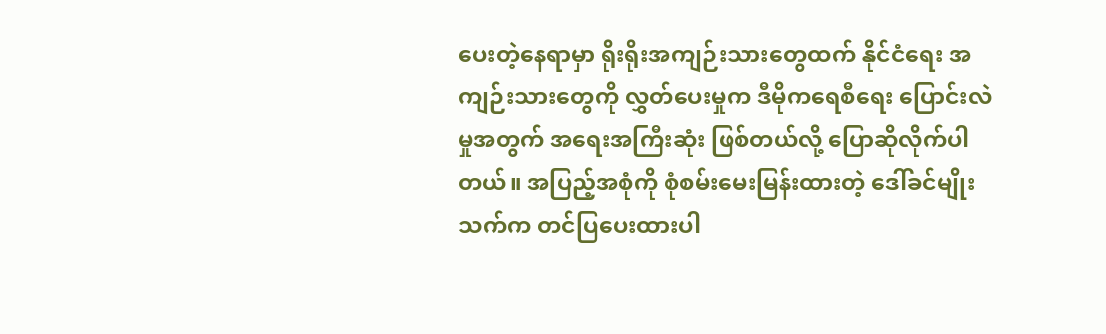ပေးတဲ့နေရာမှာ ရိုးရိုးအကျဉ်းသားတွေထက် နိုင်ငံရေး အကျဉ်းသားတွေကို လွှတ်ပေးမှုက ဒီမိုကရေစီရေး ပြောင်းလဲမှုအတွက် အရေးအကြီးဆုံး ဖြစ်တယ်လို့ ပြောဆိုလိုက်ပါတယ်။ အပြည့်အစုံကို စုံစမ်းမေးမြန်းထားတဲ့ ဒေါ်ခင်မျိုးသက်က တင်ပြပေးထားပါ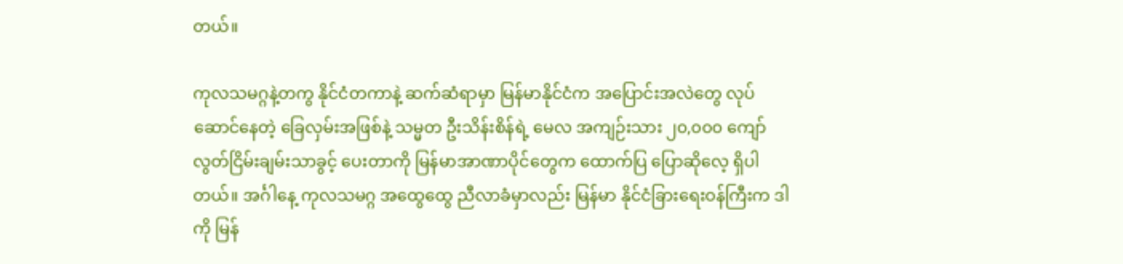တယ်။

ကုလသမဂ္ဂနဲ့တကွ နိုင်ငံတကာနဲ့ ဆက်ဆံရာမှာ မြန်မာနိုင်ငံက အပြောင်းအလဲတွေ လုပ်ဆောင်နေတဲ့ ခြေလှမ်းအဖြစ်နဲ့ သမ္မတ ဦးသိန်းစိန်ရဲ့ မေလ အကျဉ်းသား ၂၀,၀၀၀ ကျော် လွတ်ငြိမ်းချမ်းသာခွင့် ပေးတာကို မြန်မာအာဏာပိုင်တွေက ထောက်ပြ ပြောဆိုလေ့ ရှိပါတယ်။ အင်္ဂါနေ့ ကုလသမဂ္ဂ အထွေထွေ ညီလာခံမှာလည်း မြန်မာ နိုင်ငံခြားရေးဝန်ကြီးက ဒါကို မြန်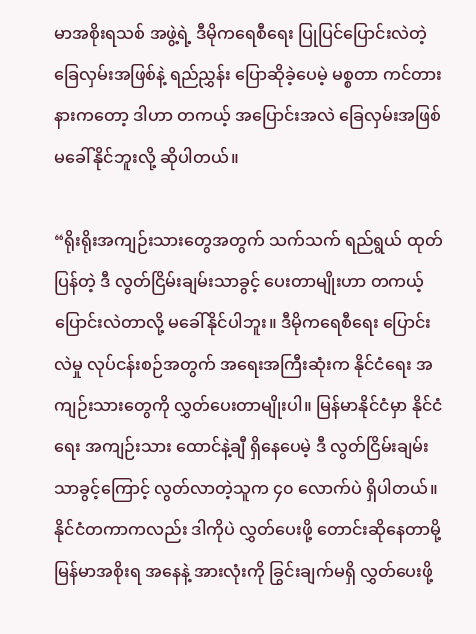မာအစိုးရသစ် အဖွဲ့ရဲ့ ဒီမိုကရေစီရေး ပြုပြင်ပြောင်းလဲတဲ့ ခြေလှမ်းအဖြစ်နဲ့ ရည်ညွှန်း ပြောဆိုခဲ့ပေမဲ့ မစ္စတာ ကင်တားနားကတော့ ဒါဟာ တကယ့် အပြောင်းအလဲ ခြေလှမ်းအဖြစ် မခေါ်နိုင်ဘူးလို့ ဆိုပါတယ်။

“ရိုးရိုးအကျဉ်းသားတွေအတွက် သက်သက် ရည်ရွယ် ထုတ်ပြန်တဲ့ ဒီ လွတ်ငြိမ်းချမ်းသာခွင့် ပေးတာမျိုးဟာ တကယ့် ပြောင်းလဲတာလို့ မခေါ်နိုင်ပါဘူး။ ဒီမိုကရေစီရေး ပြောင်းလဲမှု လုပ်ငန်းစဉ်အတွက် အရေးအကြီးဆုံးက နိုင်ငံရေး အကျဉ်းသားတွေကို လွှတ်ပေးတာမျိုးပါ။ မြန်မာနိုင်ငံမှာ နိုင်ငံရေး အကျဉ်းသား ထောင်နဲ့ချီ ရှိနေပေမဲ့ ဒီ လွတ်ငြိမ်းချမ်းသာခွင့်ကြောင့် လွတ်လာတဲ့သူက ၄၀ လောက်ပဲ ရှိပါတယ်။ နိုင်ငံတကာကလည်း ဒါကိုပဲ လွှတ်ပေးဖို့ တောင်းဆိုနေတာမို့ မြန်မာအစိုးရ အနေနဲ့ အားလုံးကို ခြွင်းချက်မရှိ လွှတ်ပေးဖို့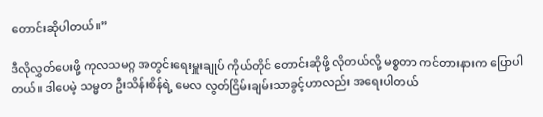တောင်းဆိုပါတယ်။”

ဒီလိုလွှတ်ပေးဖို့ ကုလသမဂ္ဂ အတွင်းရေးမှူးချုပ် ကိုယ်တိုင် တောင်းဆိုဖို့ လိုတယ်လို့ မစ္စတာ ကင်တားနားက ပြောပါတယ်။ ဒါပေမဲ့ သမ္မတ ဦးသိန်းစိန်ရဲ့ မေလ လွတ်ငြိမ်းချမ်းသာခွင့်ဟာလည်း အရေးပါတယ်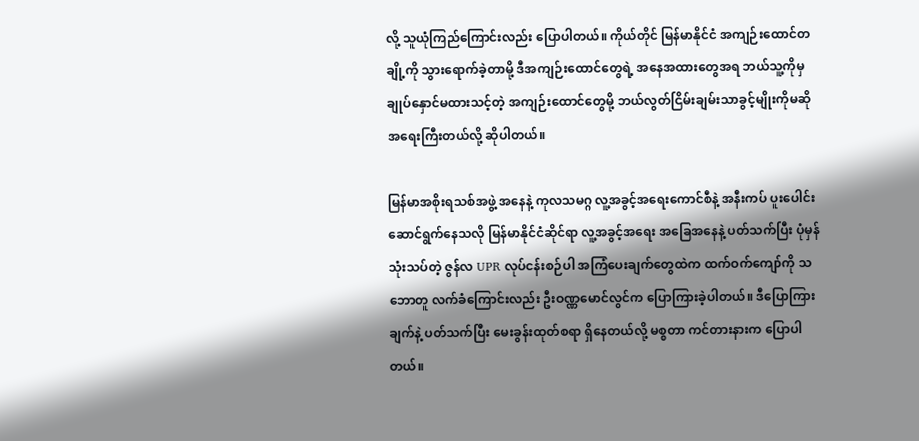လို့ သူယုံကြည်ကြောင်းလည်း ပြောပါတယ်။ ကိုယ်တိုင် မြန်မာနိုင်ငံ အကျဉ်းထောင်တချို့ကို သွားရောက်ခဲ့တာမို့ ဒီအကျဉ်းထောင်တွေရဲ့ အနေအထားတွေအရ ဘယ်သူ့ကိုမှ ချုပ်နှောင်မထားသင့်တဲ့ အကျဉ်းထောင်တွေမို့ ဘယ်လွတ်ငြိမ်းချမ်းသာခွင့်မျိုးကိုမဆို အရေးကြီးတယ်လို့ ဆိုပါတယ်။

မြန်မာအစိုးရသစ်အဖွဲ့ အနေနဲ့ ကုလသမဂ္ဂ လူ့အခွင့်အရေးကောင်စီနဲ့ အနီးကပ် ပူးပေါင်း ဆောင်ရွက်နေသလို မြန်မာနိုင်ငံဆိုင်ရာ လူ့အခွင့်အရေး အခြေအနေနဲ့ ပတ်သက်ပြီး ပုံမှန် သုံးသပ်တဲ့ ဇွန်လ UPR လုပ်ငန်းစဉ်ပါ အကြံပေးချက်တွေထဲက ထက်ဝက်ကျော်ကို သဘောတူ လက်ခံကြောင်းလည်း ဦးဝဏ္ဏမောင်လွင်က ပြောကြားခဲ့ပါတယ်။ ဒီပြောကြားချက်နဲ့ ပတ်သက်ပြီး မေးခွန်းထုတ်စရာ ရှိနေတယ်လို့ မစ္စတာ ကင်တားနားက ပြောပါတယ်။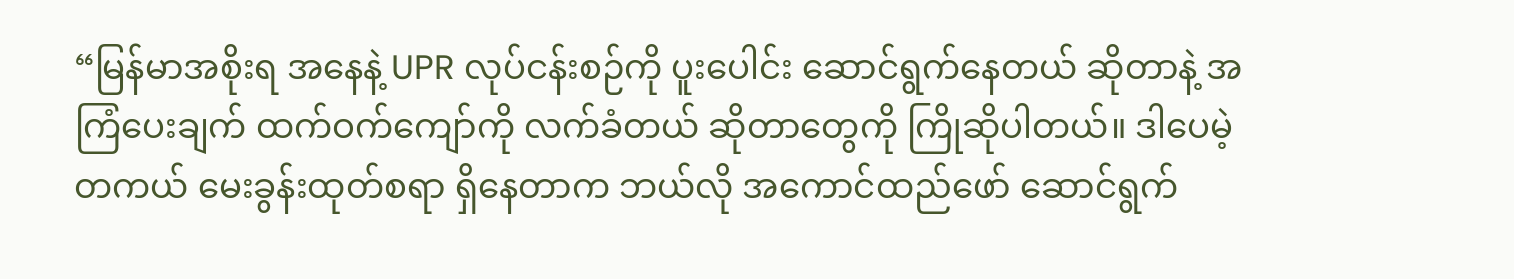“မြန်မာအစိုးရ အနေနဲ့ UPR လုပ်ငန်းစဉ်ကို ပူးပေါင်း ဆောင်ရွက်နေတယ် ဆိုတာနဲ့ အကြံပေးချက် ထက်ဝက်ကျော်ကို လက်ခံတယ် ဆိုတာတွေကို ကြိုဆိုပါတယ်။ ဒါပေမဲ့ တကယ် မေးခွန်းထုတ်စရာ ရှိနေတာက ဘယ်လို အကောင်ထည်ဖော် ဆောင်ရွက်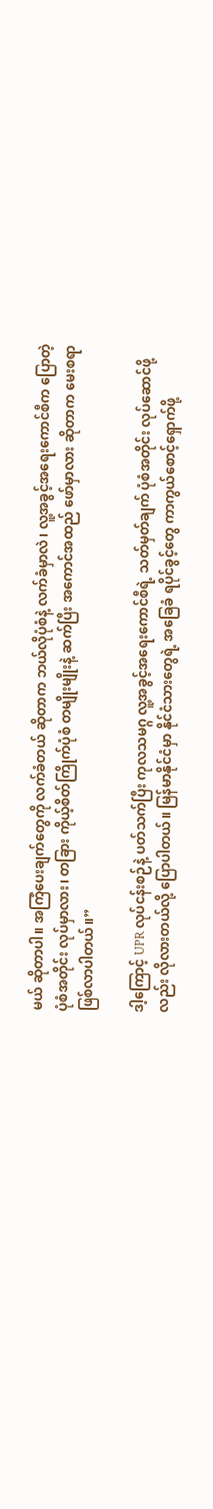မယ် ဆိုတာပါ။ အကြံပေးချက်တွေကို လက်ခံတယ် ဆိုတာက ဘယ်လိုပုံစံနဲ့ လက်ခံမှာလဲ၊ လူ့အခွင့်အရေးကောင်စီက ပြောတဲ့ ပုံစံအတိုင်း လုပ်မှာလား၊ တခြား ကိုယ့်စိတ်ကြိုက်ပုံစံ တမျိုးမျိုးနဲ့ ဆက်ပြီး အကောင်အထည် ဖော်မှာလား ဆိုတာက မေးစရာ ဖြစ်လာပါတယ်။”

ဒါ့ကြောင့် UPR လုပ်ငန်းစဉ်နဲ့ ပတ်သက်ပြီး ကုလသမဂ္ဂ လူ့အခွင့်အရေးကောင်စီရဲ့ သတ်မှတ်ချက် ပုံစံအတိုင်း လုပ်ဆောင်ဖို့လည်း လိုလားတယ်လို့ ပြောပါတယ်။ မြန်မာနိုင်ငံမှာ နိုင်ငံသားတွေရဲ့ အခြေခံ ရပိုင်ခွင့်တွေ ကာကွယ်စောင့်ရှောက်ဖို့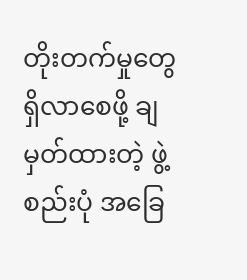တိုးတက်မှုတွေ ရှိလာစေဖို့ ချမှတ်ထားတဲ့ ဖွဲ့စည်းပုံ အခြေ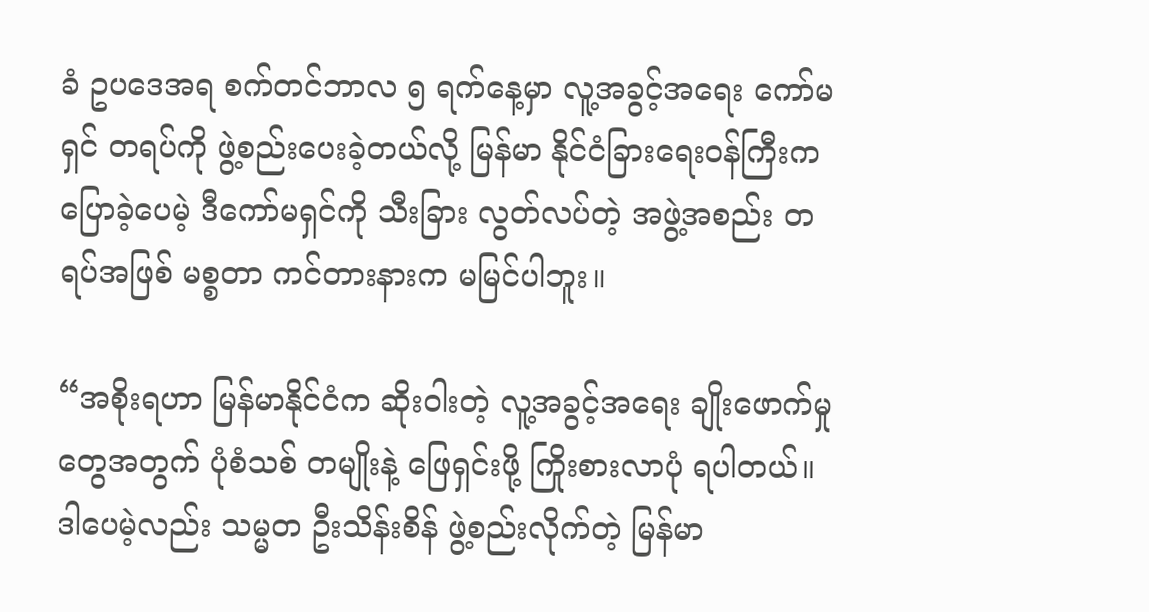ခံ ဥပဒေအရ စက်တင်ဘာလ ၅ ရက်နေ့မှာ လူ့အခွင့်အရေး ကော်မရှင် တရပ်ကို ဖွဲ့စည်းပေးခဲ့တယ်လို့ မြန်မာ နိုင်ငံခြားရေးဝန်ကြီးက ပြောခဲ့ပေမဲ့ ဒီကော်မရှင်ကို သီးခြား လွတ်လပ်တဲ့ အဖွဲ့အစည်း တရပ်အဖြစ် မစ္စတာ ကင်တားနားက မမြင်ပါဘူး။

“အစိုးရဟာ မြန်မာနိုင်ငံက ဆိုးဝါးတဲ့ လူ့အခွင့်အရေး ချိုးဖောက်မှုတွေအတွက် ပုံစံသစ် တမျိုးနဲ့ ဖြေရှင်းဖို့ ကြိုးစားလာပုံ ရပါတယ်။ ဒါပေမဲ့လည်း သမ္မတ ဦးသိန်းစိန် ဖွဲ့စည်းလိုက်တဲ့ မြန်မာ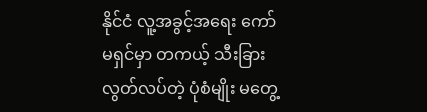နိုင်ငံ လူ့အခွင့်အရေး ကော်မရှင်မှာ တကယ့် သီးခြား လွတ်လပ်တဲ့ ပုံစံမျိုး မတွေ့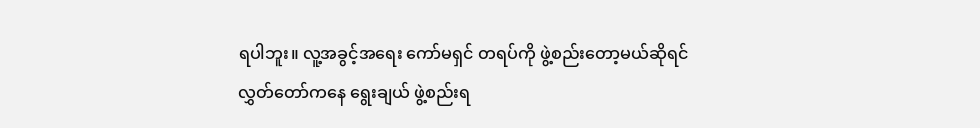ရပါဘူး။ လူ့အခွင့်အရေး ကော်မရှင် တရပ်ကို ဖွဲ့စည်းတော့မယ်ဆိုရင် လွှတ်တော်ကနေ ရွေးချယ် ဖွဲ့စည်းရ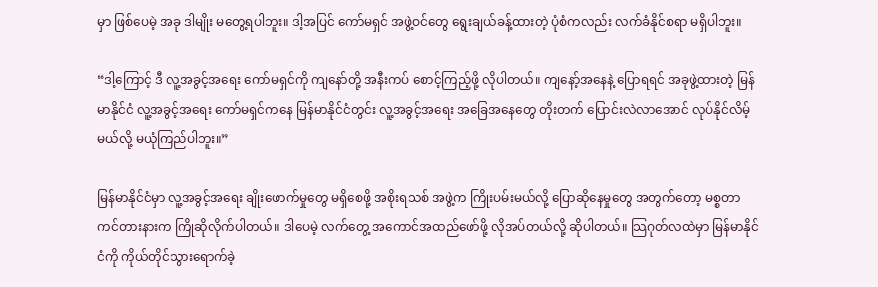မှာ ဖြစ်ပေမဲ့ အခု ဒါမျိုး မတွေ့ရပါဘူး။ ဒါ့အပြင် ကော်မရှင် အဖွဲ့ဝင်တွေ ရွေးချယ်ခန့်ထားတဲ့ ပုံစံကလည်း လက်ခံနိုင်စရာ မရှိပါဘူး။

“ဒါ့ကြောင့် ဒီ လူ့အခွင့်အရေး ကော်မရှင်ကို ကျနော်တို့ အနီးကပ် စောင့်ကြည့်ဖို့ လိုပါတယ်။ ကျနော့်အနေနဲ့ ပြောရရင် အခုဖွဲ့ထားတဲ့ မြန်မာနိုင်ငံ လူ့အခွင့်အရေး ကော်မရှင်ကနေ မြန်မာနိုင်ငံတွင်း လူ့အခွင့်အရေး အခြေအနေတွေ တိုးတက် ပြောင်းလဲလာအောင် လုပ်နိုင်လိမ့်မယ်လို့ မယုံကြည်ပါဘူး။”

မြန်မာနိုင်ငံမှာ လူ့အခွင့်အရေး ချိုးဖောက်မှုတွေ မရှိစေဖို့ အစိုးရသစ် အဖွဲ့က ကြိုးပမ်းမယ်လို့ ပြောဆိုနေမှုတွေ အတွက်တော့ မစ္စတာ ကင်တားနားက ကြိုဆိုလိုက်ပါတယ်။ ဒါပေမဲ့ လက်တွေ့ အကောင်အထည်ဖော်ဖို့ လိုအပ်တယ်လို့ ဆိုပါတယ်။ သြဂုတ်လထဲမှာ မြန်မာနိုင်ငံကို ကိုယ်တိုင်သွားရောက်ခဲ့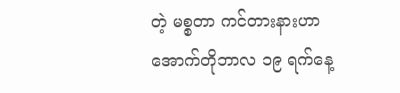တဲ့ မစ္စတာ ကင်တားနားဟာ အောက်တိုဘာလ ၁၉ ရက်နေ့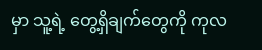မှာ သူ့ရဲ့ တွေ့ရှိချက်တွေကို ကုလ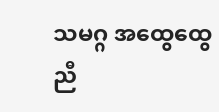သမဂ္ဂ အထွေထွေ ညီ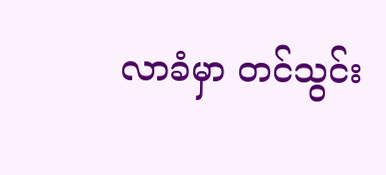လာခံမှာ တင်သွင်း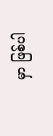မှာ ဖြစ်ပါ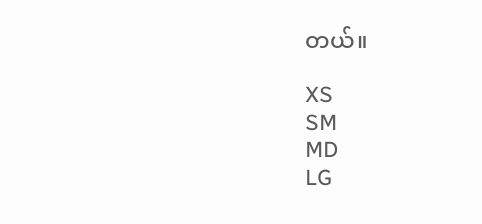တယ်။

XS
SM
MD
LG